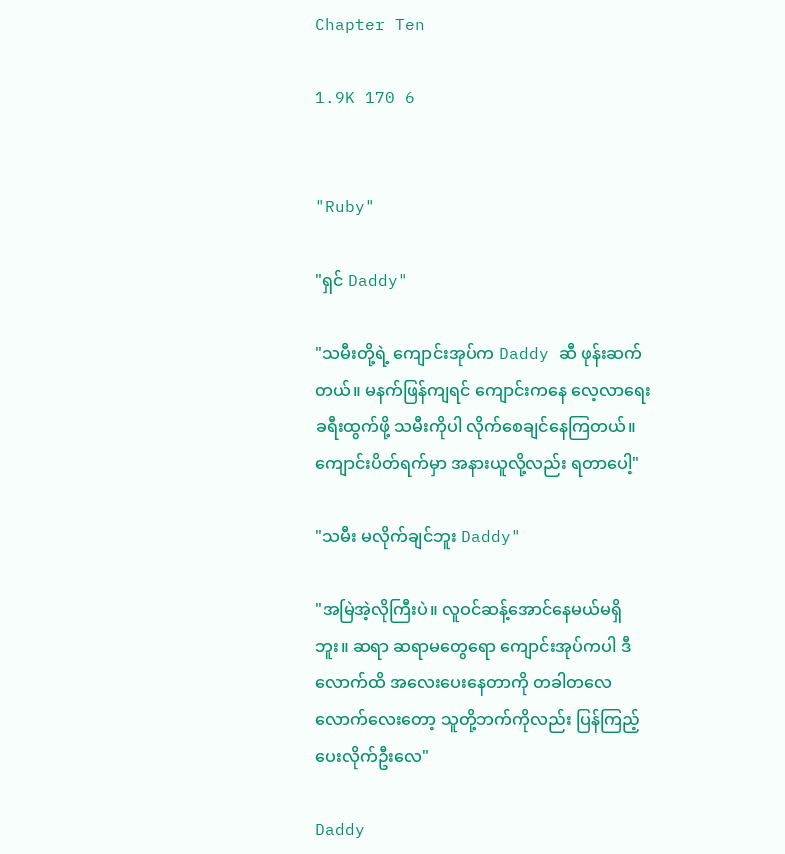Chapter Ten

1.9K 170 6


"Ruby"

"ရှင် Daddy"

"သမီးတို့ရဲ့ ကျောင်းအုပ်က Daddy ဆီ ဖုန်းဆက်တယ်။ မနက်ဖြန်ကျရင် ကျောင်းကနေ လေ့လာရေးခရီးထွက်ဖို့ သမီးကိုပါ လိုက်စေချင်နေကြတယ်။ ကျောင်းပိတ်ရက်မှာ အနားယူလို့လည်း ရတာပေါ့"

"သမီး မလိုက်ချင်ဘူး Daddy"

"အမြဲအဲ့လိုကြီးပဲ။ လူဝင်ဆန့်အောင်နေမယ်မရှိဘူး။ ဆရာ ဆရာမတွေရော ကျောင်းအုပ်ကပါ ဒီလောက်ထိ အလေးပေးနေတာကို တခါတလေလောက်လေးတော့ သူတို့ဘက်ကိုလည်း ပြန်ကြည့်ပေးလိုက်ဦးလေ"

Daddy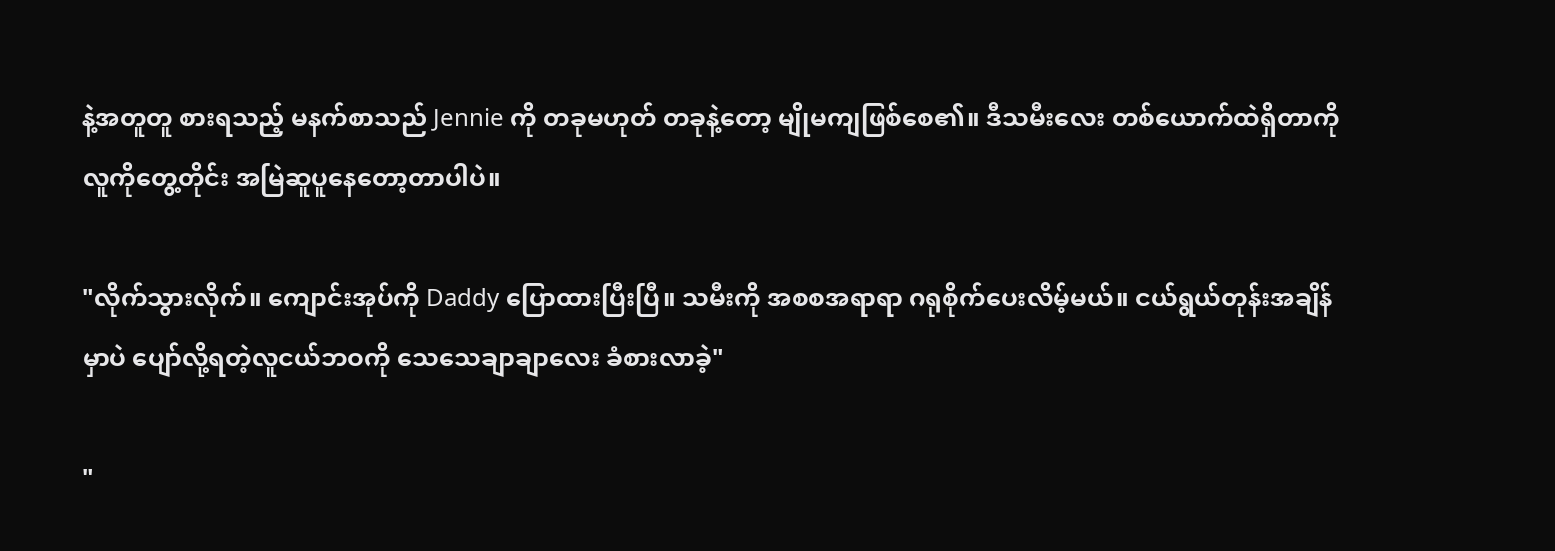နဲ့အတူတူ စားရသည့် မနက်စာသည် Jennie ကို တခုမဟုတ် တခုနဲ့တော့ မျိုမကျဖြစ်စေ၏။ ဒီသမီးလေး တစ်ယောက်ထဲရှိတာကို လူကိုတွေ့တိုင်း အမြဲဆူပူနေတော့တာပါပဲ။

"လိုက်သွားလိုက်။ ကျောင်းအုပ်ကို Daddy ပြောထားပြီးပြီ။ သမီးကို အစစအရာရာ ဂရုစိုက်ပေးလိမ့်မယ်။ ငယ်ရွယ်တုန်းအချိန်မှာပဲ ပျော်လို့ရတဲ့လူငယ်ဘဝကို သေသေချာချာလေး ခံစားလာခဲ့"

"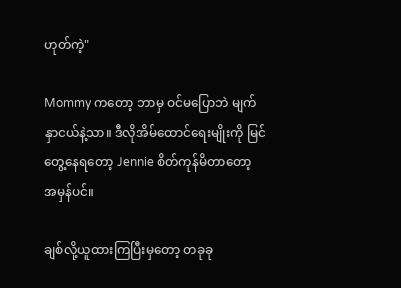ဟုတ်ကဲ့"

Mommy ကတော့ ဘာမှ ဝင်မပြောဘဲ မျက်နှာငယ်နဲ့သာ။ ဒီလိုအိမ်ထောင်ရေးမျိုးကို မြင်တွေ့နေရတော့ Jennie စိတ်ကုန်မိတာတော့ အမှန်ပင်။

ချစ်လို့ယူထားကြပြီးမှတော့ တခုခု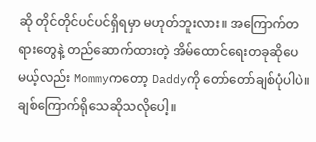ဆို တိုင်တိုင်ပင်ပင်ရှိရမှာ မဟုတ်ဘူးလား။ အကြောက်တရားတွေနဲ့ တည်ဆောက်ထားတဲ့ အိမ်ထောင်ရေးတခုဆိုပေမယ့်လည်း Mommyကတော့ Daddyကို တော်တော်ချစ်ပုံပါပဲ။ ချစ်ကြောက်ရိုသေဆိုသလိုပေါ့။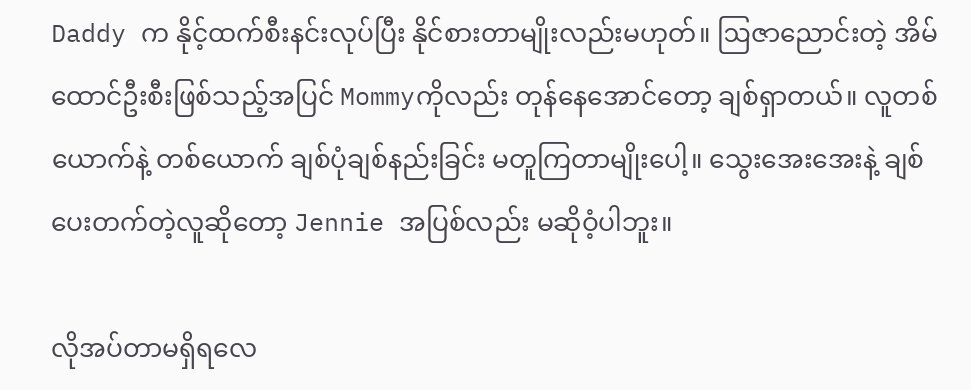Daddy က နိုင့်ထက်စီးနင်းလုပ်ပြီး နိုင်စားတာမျိုးလည်းမဟုတ်။ ဩဇာညောင်းတဲ့ အိမ်ထောင်ဦးစီးဖြစ်သည့်အပြင် Mommyကိုလည်း တုန်နေအောင်တော့ ချစ်ရှာတယ်။ လူတစ်ယောက်နဲ့ တစ်ယောက် ချစ်ပုံချစ်နည်းခြင်း မတူကြတာမျိုးပေါ့။ သွေးအေးအေးနဲ့ ချစ်ပေးတက်တဲ့လူဆိုတော့ Jennie အပြစ်လည်း မဆိုဝံ့ပါဘူး။

လိုအပ်တာမရှိရလေ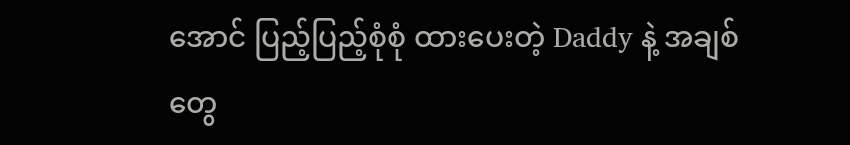အောင် ပြည့်ပြည့်စုံစုံ ထားပေးတဲ့ Daddy နဲ့ အချစ်တွေ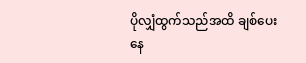ပိုလျှံထွက်သည်အထိ ချစ်ပေးနေ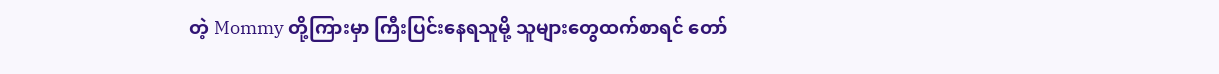တဲ့ Mommy တို့ကြားမှာ ကြီးပြင်းနေရသူမို့ သူများတွေထက်စာရင် တော်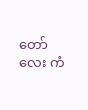တော်လေး ကံ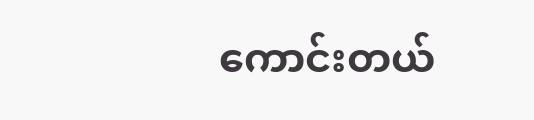ကောင်းတယ်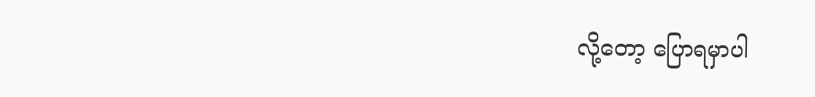လို့တော့ ပြောရမှာပါ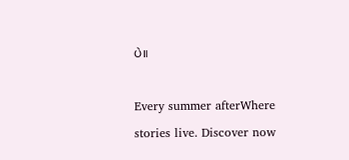ပဲ။

Every summer afterWhere stories live. Discover now